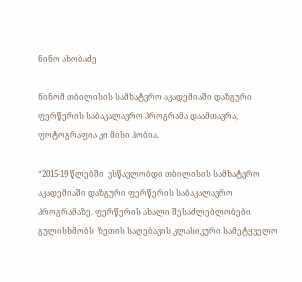ნინო ახობაძე

ნინომ თბილისის სამხატვრო აკადემიაში დაზგური ფერწერის საბაკალავრო პროგრამა დაამთავრა, ფოტოგრაფია კი მისი ჰობია.

“2015-19 წლებში  ვსწავლობდი თბილისის სამხატვრო აკადემიაში დაზგური ფერწერის საბაკალავრო პროგრამაზე. ფერწერის ახალი შესაძლებლობები გულისხმობს  ზეთის საღებავის კლასიკური სამეტყველო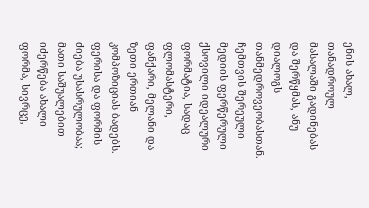ენის ახალ, თანადროულ მასალაში გადინებას და შერწყმას, ანუ  დიალოგს თანმედროვეობასთან. ჩემთვის შერეული მედიის ფერწერული ქსოვილი იდეალური ფორმატია, სადაც ფლომასტერი, ფანქარი, მელანი და ზეთი ერთიან კომპოზიციას ბადებს.  ფერისა და ფორმის ძიება უსასრულობაა; მათი საშუალებით იძერწება ახალი ფორმა, სივრცე,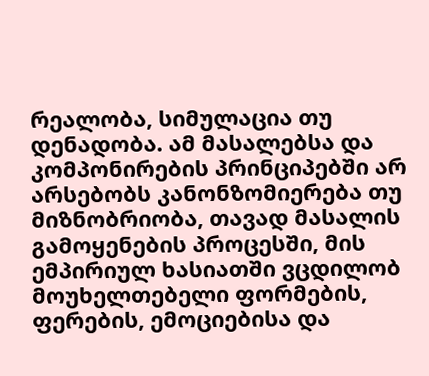რეალობა, სიმულაცია თუ დენადობა. ამ მასალებსა და კომპონირების პრინციპებში არ არსებობს კანონზომიერება თუ მიზნობრიობა, თავად მასალის გამოყენების პროცესში, მის ემპირიულ ხასიათში ვცდილობ მოუხელთებელი ფორმების, ფერების, ემოციებისა და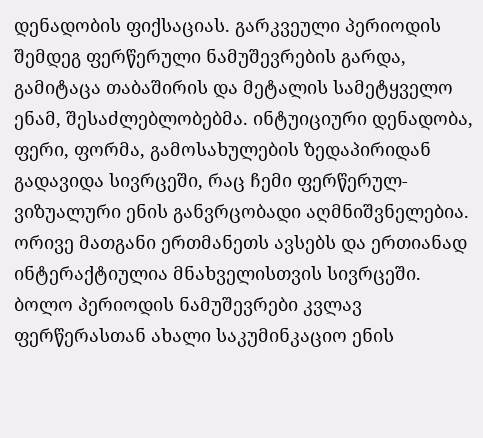დენადობის ფიქსაციას. გარკვეული პერიოდის შემდეგ ფერწერული ნამუშევრების გარდა, გამიტაცა თაბაშირის და მეტალის სამეტყველო ენამ, შესაძლებლობებმა. ინტუიციური დენადობა, ფერი, ფორმა, გამოსახულების ზედაპირიდან გადავიდა სივრცეში, რაც ჩემი ფერწერულ-ვიზუალური ენის განვრცობადი აღმნიშვნელებია. ორივე მათგანი ერთმანეთს ავსებს და ერთიანად ინტერაქტიულია მნახველისთვის სივრცეში. ბოლო პერიოდის ნამუშევრები კვლავ ფერწერასთან ახალი საკუმინკაციო ენის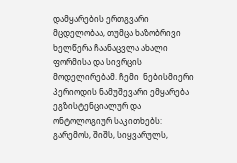დამყარების ერთგვარი მცდელობაა, თუმცა ხაზობრივი ხელწერა ჩაანაცვლა ახალი ფორმისა და სივრცის მოდელირებამ. ჩემი  ნებისმიერი პერიოდის ნამუშევარი ემყარება ეგზისტენციალურ და ონტოლოგიურ საკითხებს: გარემოს, შიშს, სიყვარულს,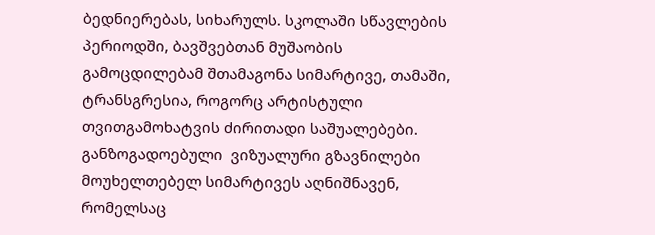ბედნიერებას, სიხარულს. სკოლაში სწავლების პერიოდში, ბავშვებთან მუშაობის გამოცდილებამ შთამაგონა სიმარტივე, თამაში, ტრანსგრესია, როგორც არტისტული თვითგამოხატვის ძირითადი საშუალებები. განზოგადოებული  ვიზუალური გზავნილები მოუხელთებელ სიმარტივეს აღნიშნავენ, რომელსაც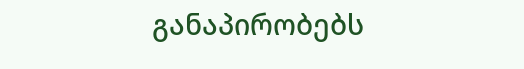განაპირობებს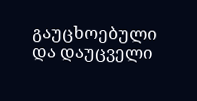გაუცხოებული და დაუცველი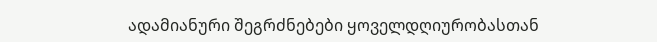ადამიანური შეგრძნებები ყოველდღიურობასთან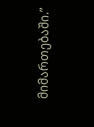მიმართებაში.”